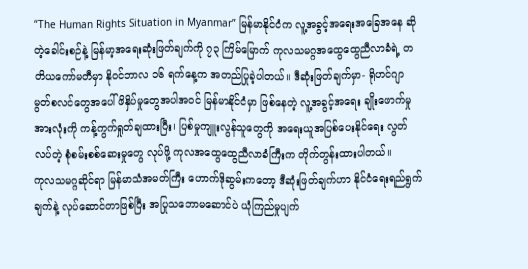“The Human Rights Situation in Myanmar” မြန်မာနိုင်ငံက လူ့အခွင့်အရေးအခြေအနေ ဆိုတဲ့ခေါင်းစဉ်နဲ့ မြန်မာ့အရေးဆုံးဖြတ်ချက်ကို ၇၃ ကြိမ်မြောက် ကုလသမဂ္ဂအထွေထွေညီလာခံရဲ့ တတိယကော်မတီမှာ နိုဝင်ဘာလ ၁၆ ရက်နေ့က အတည်ပြုခဲ့ပါတယ်။ ဒီဆုံးဖြတ်ချက်မှာ- ရိုဟင်ဂျာ မွတ်စလင်တွေအပေါ် ဖိနှိပ်မှုတွေအပါအဝင် မြန်မာနိုင်ငံမှာ ဖြစ်နေတဲ့ လူ့အခွင့်အရေး ချိုးဖောက်မှုအားလုံးကို ကန့်ကွက်ရှုတ်ချထားပြီး၊ ပြစ်မှုကျူးလွန်သူတွေကို အရေးယူအပြစ်ပေးနိုင်ရေး လွတ်လပ်တဲ့ စုံစမ်းစစ်ဆေးမှုတွေ လုပ်ဖို့ ကုလအထွေထွေညီလာခံကြီးက တိုက်တွန်းထားပါတယ်။
ကုလသမဂ္ဂဆိုင်ရာ မြန်မာသံအမတ်ကြီး ဟောက်ဒိုဆွမ်းကတော့ ဒီဆုံးဖြတ်ချက်ဟာ နိုင်ငံရေးရည်ရွက်ချက်နဲ့ လုပ်ဆောင်တာဖြစ်ပြီး အပြုသဘောမဆောင်ပဲ ယုံကြည်မှုပျက်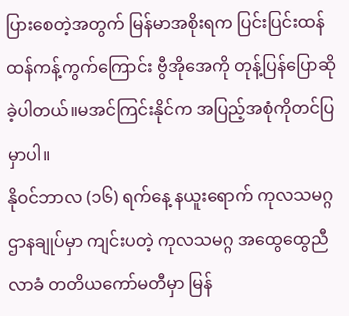ပြားစေတဲ့အတွက် မြန်မာအစိုးရက ပြင်းပြင်းထန်ထန်ကန့်ကွက်ကြောင်း ဗွီအိုအေကို တုန့်ပြန်ပြောဆိုခဲ့ပါတယ်။မအင်ကြင်းနိုင်က အပြည့်အစုံကိုတင်ပြမှာပါ။
နိုဝင်ဘာလ (၁၆) ရက်နေ့ နယူးရောက် ကုလသမဂ္ဂဌာနချုပ်မှာ ကျင်းပတဲ့ ကုလသမဂ္ဂ အထွေထွေညီလာခံ တတိယကော်မတီမှာ မြန်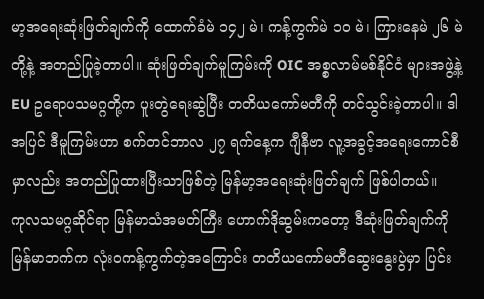မာ့အရေးဆုံးဖြတ်ချက်ကို ထောက်ခံမဲ ၁၄၂ မဲ၊ ကန့်ကွက်မဲ ၁၀ မဲ၊ ကြားနေမဲ ၂၆ မဲတို့နဲ့ အတည်ပြုခဲ့တာပါ။ ဆုံးဖြတ်ချက်မူကြမ်းကို OIC အစ္စလာမ်မစ်နိုင်ငံ များအဖွဲ့နဲ့ EU ဥရောပသမဂ္ဂတို့က ပူးတွဲရေးဆွဲပြီး တတိယကော်မတီကို တင်သွင်းခဲ့တာပါ။ ဒါအပြင် ဒီမူကြမ်းဟာ စက်တင်ဘာလ ၂၇ ရက်နေ့က ဂျီနီဗာ လူ့အခွင့်အရေးကောင်စီမှာလည်း အတည်ပြုထားပြီးသာဖြစ်တဲ့ မြန်မာ့အရေးဆုံးဖြတ်ချက် ဖြစ်ပါတယ်။
ကုလသမဂ္ဂဆိုင်ရာ မြန်မာသံအမတ်ကြီး ဟောက်ဒိုဆွမ်းကတော့ ဒီဆုံးဖြတ်ချက်ကို မြန်မာဘက်က လုံးဝကန့်ကွက်တဲ့အကြောင်း တတိယကော်မတီဆွေးနွေးပွဲမှာ ပြင်း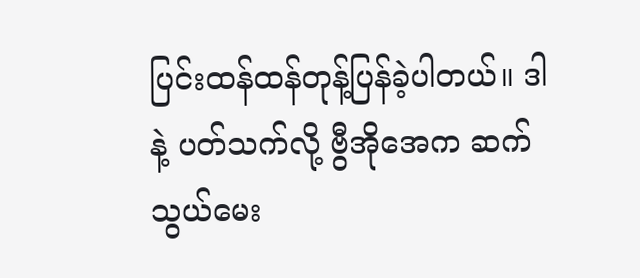ပြင်းထန်ထန်တုန့်ပြန်ခဲ့ပါတယ်။ ဒါနဲ့ ပတ်သက်လို့ ဗွီအိုအေက ဆက်သွယ်မေး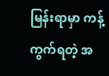မြန်းရာမှာ ကန့်ကွက်ရတဲ့ အ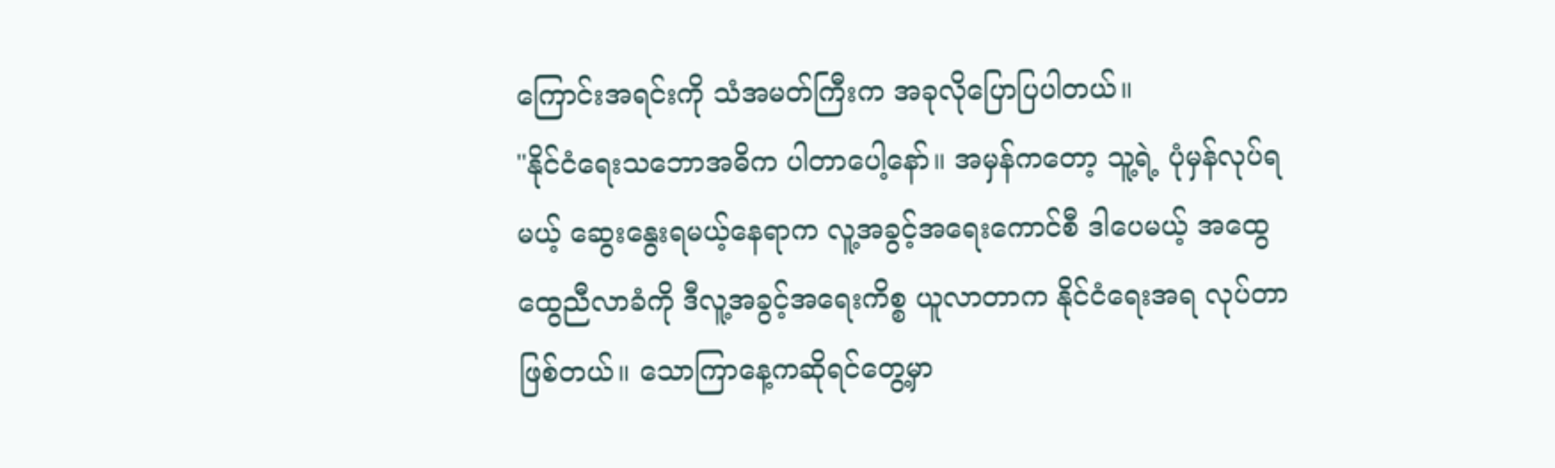ကြောင်းအရင်းကို သံအမတ်ကြီးက အခုလိုပြောပြပါတယ်။
"နိုင်ငံရေးသဘောအဓိက ပါတာပေါ့နော်။ အမှန်ကတော့ သူ့ရဲ့ ပုံမှန်လုပ်ရမယ့် ဆွေးနွေးရမယ့်နေရာက လူ့အခွင့်အရေးကောင်စီ ဒါပေမယ့် အထွေထွေညီလာခံကို ဒီလူ့အခွင့်အရေးကိစ္စ ယူလာတာက နိုင်ငံရေးအရ လုပ်တာဖြစ်တယ်။ သောကြာနေ့ကဆိုရင်တွေ့မှာ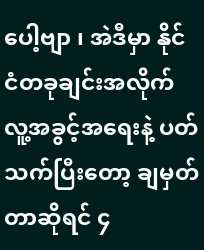ပေါ့ဗျာ ၊ အဲဒီမှာ နိုင်ငံတခုချင်းအလိုက် လူ့အခွင့်အရေးနဲ့ ပတ်သက်ပြီးတော့ ချမှတ်တာဆိုရင် ၄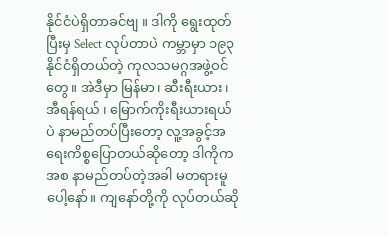နိုင်ငံပဲရှိတာခင်ဗျ ။ ဒါကို ရွေးထုတ်ပြီးမှ Select လုပ်တာပဲ ကမ္ဘာမှာ ၁၉၃ နိုင်ငံရှိတယ်တဲ့ ကုလသမဂ္ဂအဖွဲ့ဝင်တွေ။ အဲဒီမှာ မြန်မာ၊ ဆီးရီးယား၊ အီရန်ရယ် ၊ မြောက်ကိုးရီးယားရယ်ပဲ နာမည်တပ်ပြီးတော့ လူ့အခွင့်အရေးကိစ္စပြောတယ်ဆိုတော့ ဒါကိုက အစ နာမည်တပ်တဲ့အခါ မတရားမူပေါ့နော်။ ကျနော်တို့ကို လုပ်တယ်ဆို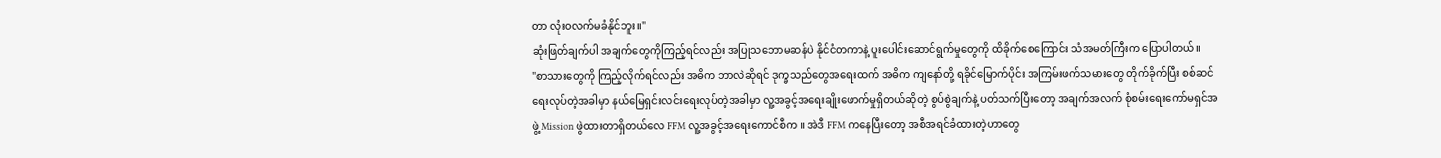တာ လုံးဝလက်မခံနိုင်ဘူး။"
ဆုံးဖြတ်ချက်ပါ အချက်တွေကိုကြည့်ရင်လည်း အပြုသဘောမဆန်ပဲ နိုင်ငံတကာနဲ့ ပူးပေါင်းဆောင်ရွက်မှုတွေကို ထိခိုက်စေကြောင်း သံအမတ်ကြီးက ပြောပါတယ်။
"စာသားတွေကို ကြည့်လိုက်ရင်လည်း အဓိက ဘာလဲဆိုရင် ဒုက္ခသည်တွေအရေးထက် အဓိက ကျနော်တို့ ရခိုင်မြောက်ပိုင်း အကြမ်းဖက်သမားတွေ တိုက်ခိုက်ပြီး စစ်ဆင်ရေးလုပ်တဲ့အခါမှာ နယ်မြေရှင်းလင်းရေးလုပ်တဲ့အခါမှာ လူ့အခွင့်အရေးချိုးဖောက်မှုရှိတယ်ဆိုတဲ့ စွပ်စွဲချက်နဲ့ ပတ်သက်ပြီးတော့ အချက်အလက် စုံစမ်းရေးကော်မရှင်အဖွဲ့ Mission ဖွဲထားတာရှိတယ်လေ FFM လူ့အခွင့်အရေးကောင်စီက ။ အဲဒီ FFM ကနေပြီးတော့ အစီအရင်ခံထားတဲ့ဟာတွေ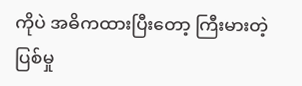ကိုပဲ အဓိကထားပြီးတော့ ကြီးမားတဲ့ ပြစ်မှု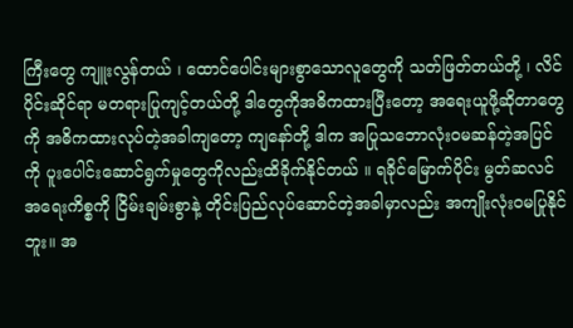ကြီးတွေ ကျူးလွန်တယ် ၊ ထောင်ပေါင်းများစွာသောလူတွေကို သတ်ဖြတ်တယ်တို့ ၊ လိင်ပိုင်းဆိုင်ရာ မတရားပြုကျင့်တယ်တို့ ဒါတွေကိုအဓိကထားပြီးတော့ အရေးယူဖို့ဆိုတာတွေကို အဓိကထားလုပ်တဲ့အခါကျတော့ ကျနော်တို့ ဒါက အပြုသဘောလုံးဝမဆန်တဲ့အပြင်ကို ပူးပေါင်းဆောင်ရွက်မှုတွေကိုလည်းထိခိုက်နိုင်တယ် ။ ရခိုင်မြောက်ပိုင်း မွတ်ဆလင်အရေးကိစ္စကို ငြိမ်းချမ်းစွာနဲ့ တိုင်းပြည်လုပ်ဆောင်တဲ့အခါမှာလည်း အကျိုးလုံးဝမပြုနိုင်ဘူး။ အ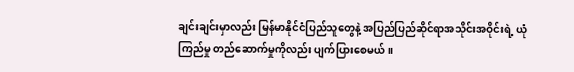ချင်းချင်းမှာလည်း မြန်မာနိုင်ငံပြည်သူတွေနဲ့ အပြည်ပြည်ဆိုင်ရာအသိုင်းအဝိုင်းရဲ့ ယုံကြည်မှု တည်ဆောက်မှုကိုလည်း ပျက်ပြားစေမယ်။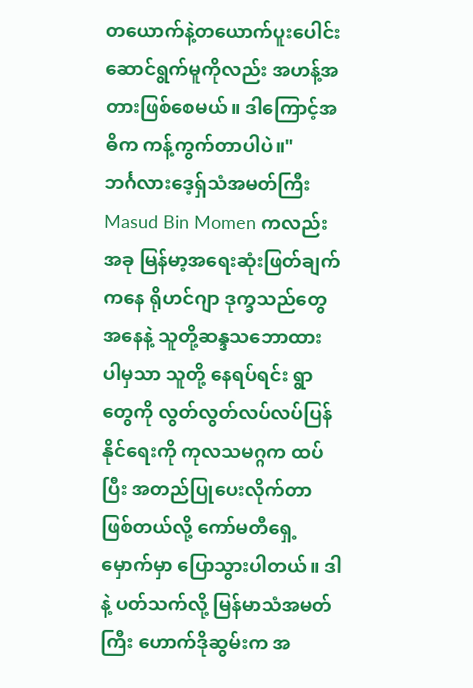တယောက်နဲ့တယောက်ပူးပေါင်းဆောင်ရွက်မူကိုလည်း အဟန့်အတားဖြစ်စေမယ်။ ဒါကြောင့်အဓိက ကန့်ကွက်တာပါပဲ။"
ဘင်္ဂလားဒေ့ရှ်သံအမတ်ကြီး Masud Bin Momen ကလည်း အခု မြန်မာ့အရေးဆုံးဖြတ်ချက်ကနေ ရိုဟင်ဂျာ ဒုက္ခသည်တွေအနေနဲ့ သူတို့ဆန္ဒသဘောထား ပါမှသာ သူတို့ နေရပ်ရင်း ရွာတွေကို လွတ်လွတ်လပ်လပ်ပြန်နိုင်ရေးကို ကုလသမဂ္ဂက ထပ်ပြီး အတည်ပြုပေးလိုက်တာဖြစ်တယ်လို့ ကော်မတီရှေ့မှောက်မှာ ပြောသွားပါတယ်။ ဒါနဲ့ ပတ်သက်လို့ မြန်မာသံအမတ်ကြီး ဟောက်ဒိုဆွမ်းက အ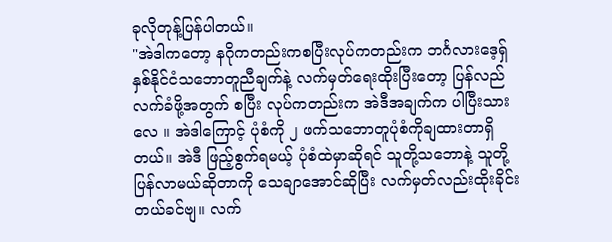ခုလိုတုန့်ပြန်ပါတယ်။
"အဲဒါကတော့ နဂိုကတည်းကစပြီးလုပ်ကတည်းက ဘင်္ဂလားဒေ့ရှ် နှစ်နိုင်ငံသဘောတူညီချက်နဲ့ လက်မှတ်ရေးထိုးပြီးတော့ ပြန်လည်လက်ခံဖို့အတွက် စပြီး လုပ်ကတည်းက အဲဒီအချက်က ပါပြီးသားလေ ။ အဲဒါကြောင့် ပုံစံကို ၂ ဖက်သဘောတူပုံစံကိုချထားတာရှိတယ်။ အဲဒီ ဖြည့်စွက်ရမယ့် ပုံစံထဲမှာဆိုရင် သူတို့သဘောနဲ့ သူတို့ပြန်လာမယ်ဆိုတာကို သေချာအောင်ဆိုပြီး လက်မှတ်လည်းထိုးခိုင်းတယ်ခင်ဗျ။ လက်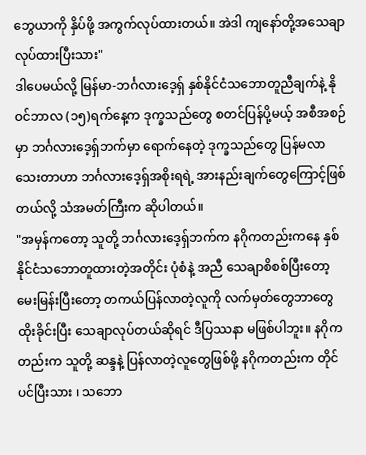ဘွေယာကို နှိပ်ဖို့ အကွက်လုပ်ထားတယ်။ အဲဒါ ကျနော်တို့အသေချာလုပ်ထားပြီးသား"
ဒါပေမယ်လို့ မြန်မာ-ဘင်္ဂလားဒေ့ရှ် နှစ်နိုင်ငံသဘောတူညီချက်နဲ့ နိုဝင်ဘာလ (၁၅)ရက်နေ့က ဒုက္ခသည်တွေ စတင်ပြန်ပို့မယ့် အစီအစဉ်မှာ ဘင်္ဂလားဒေ့ရှ်ဘက်မှာ ရောက်နေတဲ့ ဒုက္ခသည်တွေ ပြန်မလာသေးတာဟာ ဘင်္ဂလားဒေ့ရှ်အစိုးရရဲ့ အားနည်းချက်တွေကြောင့်ဖြစ်တယ်လို့ သံအမတ်ကြီးက ဆိုပါတယ်။
"အမှန်ကတော့ သူတို့ ဘင်္ဂလားဒေ့ရှ်ဘက်က နဂိုကတည်းကနေ နှစ်နိုင်ငံသဘောတူထားတဲ့အတိုင်း ပုံစံနဲ့ အညီ သေချာစိစစ်ပြီးတော့ မေးမြန်းပြီးတော့ တကယ်ပြန်လာတဲ့လူကို လက်မှတ်တွေဘာတွေထိုးခိုင်းပြီး သေချာလုပ်တယ်ဆိုရင် ဒီပြဿနာ မဖြစ်ပါဘူး။ နဂိုကတည်းက သူတို့ ဆန္ဒနဲ့ ပြန်လာတဲ့လူတွေဖြစ်ဖို့ နဂိုကတည်းက တိုင်ပင်ပြီးသား ၊ သဘော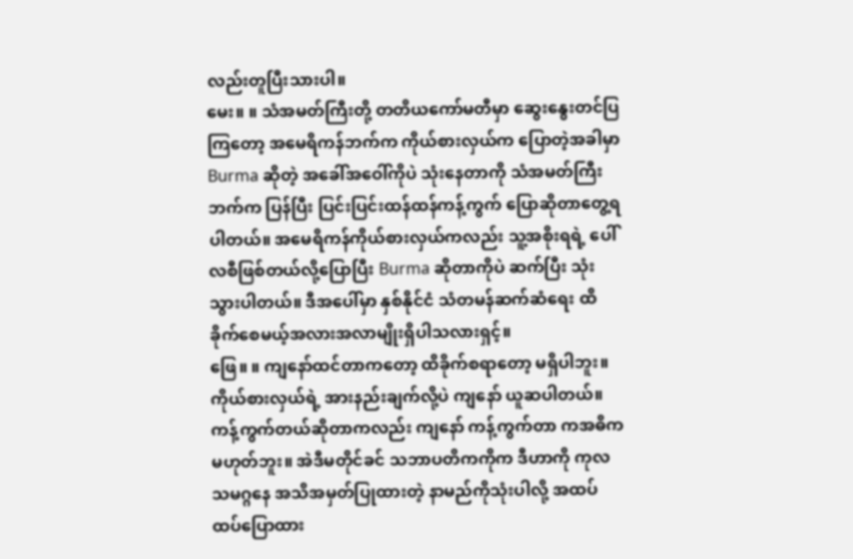လည်းတူပြီးသားပါ။
မေး။ ။ သံအမတ်ကြီးတို့ တတိယကော်မတီမှာ ဆွေးနွေးတင်ပြကြတော့ အမေရိကန်ဘက်က ကိုယ်စားလှယ်က ပြောတဲ့အခါမှာ Burma ဆိုတဲ့ အခေါ်အဝေါ်ကိုပဲ သုံးနေတာကို သံအမတ်ကြီးဘက်က ပြန်ပြီး ပြင်းပြင်းထန်ထန်ကန့်ကွက် ပြောဆိုတာတွေ့ရပါတယ်။ အမေရိကန်ကိုယ်စားလှယ်ကလည်း သူ့အစိုးရရဲ့ ပေါ်လစီဖြစ်တယ်လို့ပြောပြီး Burma ဆိုတာကိုပဲ ဆက်ပြီး သုံးသွားပါတယ်။ ဒီအပေါ်မှာ နှစ်နိုင်ငံ သံတမန်ဆက်ဆံရေး ထိခိုက်စေမယ့်အလားအလာမျိုးရှိပါသလားရှင့်။
ဖြေ။ ။ ကျနော်ထင်တာကတော့ ထိခိုက်စရာတော့ မရှိပါဘူး။ ကိုယ်စားလှယ်ရဲ့ အားနည်းချက်လို့ပဲ ကျနော် ယူဆပါတယ်။ ကန့်ကွက်တယ်ဆိုတာကလည်း ကျနော် ကန့်ကွက်တာ ကအဓိကမဟုတ်ဘူး။ အဲဒီမတိုင်ခင် သဘာပတိကကိုက ဒီဟာကို ကုလသမဂ္ဂနေ အသိအမှတ်ပြုထားတဲ့ နာမည်ကိုသုံးပါလို့ အထပ်ထပ်ပြောထား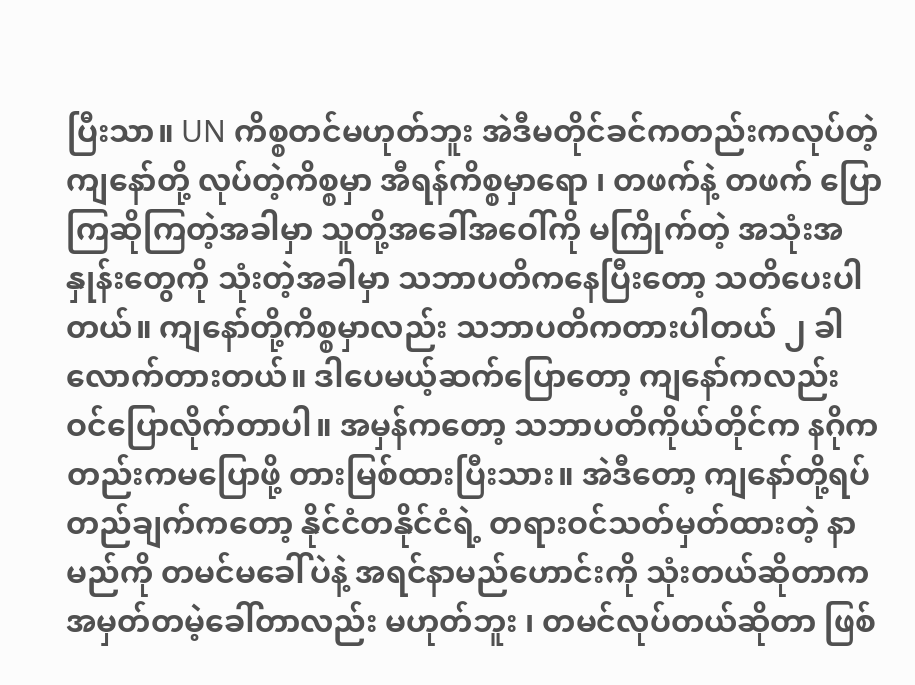ပြီးသာ။ UN ကိစ္စတင်မဟုတ်ဘူး အဲဒီမတိုင်ခင်ကတည်းကလုပ်တဲ့ ကျနော်တို့ လုပ်တဲ့ကိစ္စမှာ အီရန်ကိစ္စမှာရော ၊ တဖက်နဲ့ တဖက် ပြောကြဆိုကြတဲ့အခါမှာ သူတို့အခေါ်အဝေါ်ကို မကြိုက်တဲ့ အသုံးအနှုန်းတွေကို သုံးတဲ့အခါမှာ သဘာပတိကနေပြီးတော့ သတိပေးပါတယ်။ ကျနော်တို့ကိစ္စမှာလည်း သဘာပတိကတားပါတယ် ၂ ခါလောက်တားတယ်။ ဒါပေမယ့်ဆက်ပြောတော့ ကျနော်ကလည်း ဝင်ပြောလိုက်တာပါ။ အမှန်ကတော့ သဘာပတိကိုယ်တိုင်က နဂိုကတည်းကမပြောဖို့ တားမြစ်ထားပြီးသား။ အဲဒီတော့ ကျနော်တို့ရပ်တည်ချက်ကတော့ နိုင်ငံတနိုင်ငံရဲ့ တရားဝင်သတ်မှတ်ထားတဲ့ နာမည်ကို တမင်မခေါ်ပဲနဲ့ အရင်နာမည်ဟောင်းကို သုံးတယ်ဆိုတာက အမှတ်တမဲ့ခေါ်တာလည်း မဟုတ်ဘူး ၊ တမင်လုပ်တယ်ဆိုတာ ဖြစ်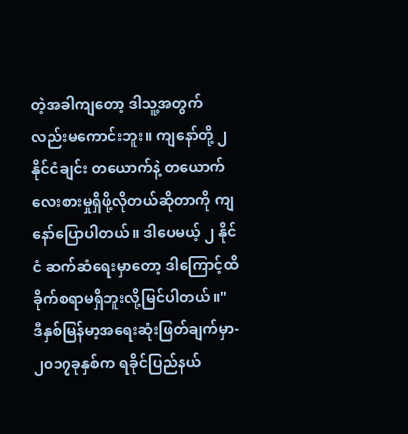တဲ့အခါကျတော့ ဒါသူ့အတွက်လည်းမကောင်းဘူး။ ကျနော်တို့ ၂ နိုင်ငံချင်း တယောက်နဲ့ တယောက်လေးစားမှုရှိဖို့လိုတယ်ဆိုတာကို ကျနော်ပြောပါတယ်။ ဒါပေမယ့် ၂ နိုင်ငံ ဆက်ဆံရေးမှာတော့ ဒါကြောင့်ထိခိုက်စရာမရှိဘူးလို့မြင်ပါတယ်။"
ဒီနှစ်မြန်မာ့အရေးဆုံးဖြတ်ချက်မှာ- ၂၀၁၇ခုနှစ်က ရခိုင်ပြည်နယ်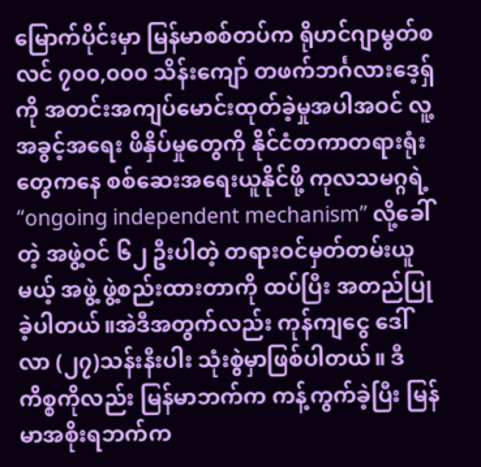မြောက်ပိုင်းမှာ မြန်မာစစ်တပ်က ရိုဟင်ဂျာမွတ်စလင် ၇၀၀,၀၀၀ သိန်းကျော် တဖက်ဘင်္ဂလားဒေ့ရှ်ကို အတင်းအကျပ်မောင်းထုတ်ခဲ့မှုအပါအဝင် လူ့အခွင့်အရေး ဖိနှိပ်မှုတွေကို နိုင်ငံတကာတရားရုံးတွေကနေ စစ်ဆေးအရေးယူနိုင်ဖို့ ကုလသမဂ္ဂရဲ့ “ongoing independent mechanism” လို့ခေါ်တဲ့ အဖွဲ့ဝင် ၆၂ ဦးပါတဲ့ တရားဝင်မှတ်တမ်းယူမယ့် အဖွဲ့ ဖွဲ့စည်းထားတာကို ထပ်ပြီး အတည်ပြုခဲ့ပါတယ်။အဲဒီအတွက်လည်း ကုန်ကျငွေ ဒေါ်လာ (၂၇)သန်းနီးပါး သုံးစွဲမှာဖြစ်ပါတယ်။ ဒီကိစ္စကိုလည်း မြန်မာဘက်က ကန့်ကွက်ခဲ့ပြီး မြန်မာအစိုးရဘက်က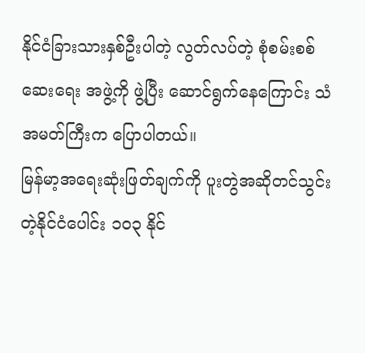နိုင်ငံခြားသားနှစ်ဦးပါတဲ့ လွတ်လပ်တဲ့ စုံစမ်းစစ်ဆေးရေး အဖွဲ့ကို ဖွဲ့ပြီး ဆောင်ရွက်နေကြောင်း သံအမတ်ကြီးက ပြောပါတယ်။
မြန်မာ့အရေးဆုံးဖြတ်ချက်ကို ပူးတွဲအဆိုတင်သွင်းတဲ့နိုင်ငံပေါင်း ၁၀၃ နိုင်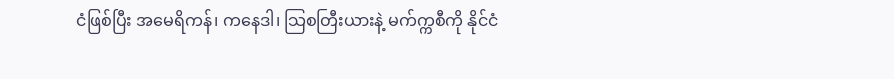ငံဖြစ်ပြီး အမေရိကန်၊ ကနေဒါ၊ သြစတြီးယားနဲ့ မက်က္ကစီကို နိုင်ငံ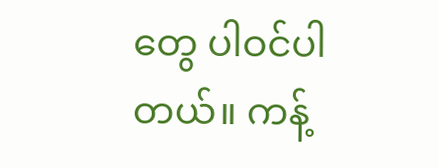တွေ ပါဝင်ပါတယ်။ ကန့်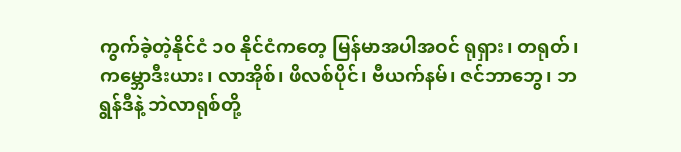ကွက်ခဲ့တဲ့နိုင်ငံ ၁၀ နိုင်ငံကတေ့ မြန်မာအပါအဝင် ရုရှား၊ တရုတ်၊ ကမ္ဘောဒီးယား၊ လာအိုစ်၊ ဖိလစ်ပိုင်၊ ဗီယက်နမ်၊ ဇင်ဘာဘွေ၊ ဘရွန်ဒီနဲ့ ဘဲလာရုစ်တို့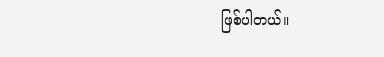ဖြစ်ပါတယ်။